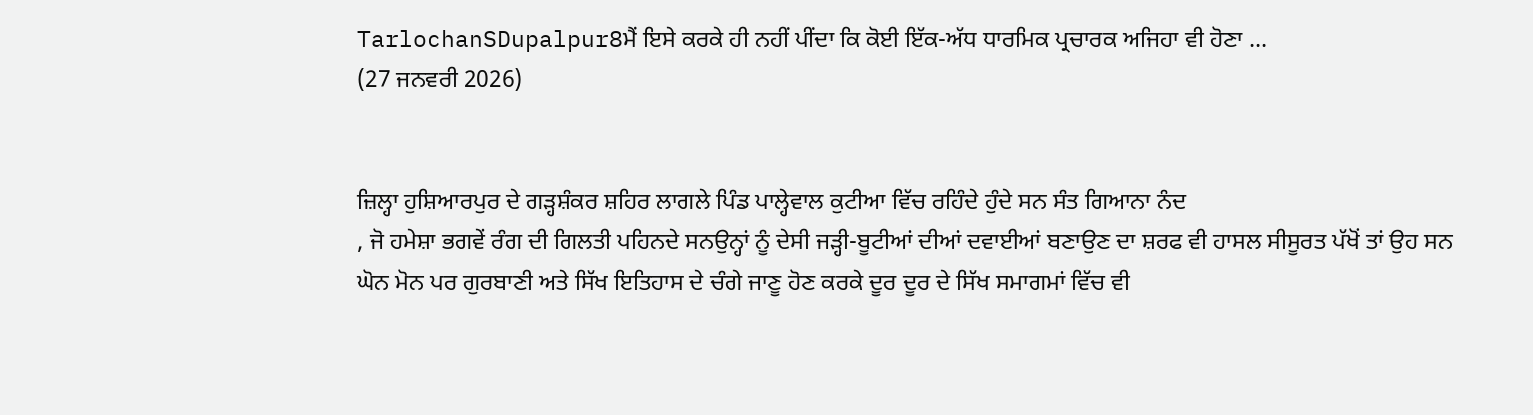TarlochanSDupalpur8ਮੈਂ ਇਸੇ ਕਰਕੇ ਹੀ ਨਹੀਂ ਪੀਂਦਾ ਕਿ ਕੋਈ ਇੱਕ-ਅੱਧ ਧਾਰਮਿਕ ਪ੍ਰਚਾਰਕ ਅਜਿਹਾ ਵੀ ਹੋਣਾ ...
(27 ਜਨਵਰੀ 2026)


ਜ਼ਿਲ੍ਹਾ ਹੁਸ਼ਿਆਰਪੁਰ ਦੇ ਗੜ੍ਹਸ਼ੰਕਰ ਸ਼ਹਿਰ ਲਾਗਲੇ ਪਿੰਡ ਪਾਲ੍ਹੇਵਾਲ ਕੁਟੀਆ ਵਿੱਚ ਰਹਿੰਦੇ ਹੁੰਦੇ ਸਨ ਸੰਤ ਗਿਆਨਾ ਨੰਦ
, ਜੋ ਹਮੇਸ਼ਾ ਭਗਵੇਂ ਰੰਗ ਦੀ ਗਿਲਤੀ ਪਹਿਨਦੇ ਸਨਉਨ੍ਹਾਂ ਨੂੰ ਦੇਸੀ ਜੜ੍ਹੀ-ਬੂਟੀਆਂ ਦੀਆਂ ਦਵਾਈਆਂ ਬਣਾਉਣ ਦਾ ਸ਼ਰਫ ਵੀ ਹਾਸਲ ਸੀਸੂਰਤ ਪੱਖੋਂ ਤਾਂ ਉਹ ਸਨ ਘੋਨ ਮੋਨ ਪਰ ਗੁਰਬਾਣੀ ਅਤੇ ਸਿੱਖ ਇਤਿਹਾਸ ਦੇ ਚੰਗੇ ਜਾਣੂ ਹੋਣ ਕਰਕੇ ਦੂਰ ਦੂਰ ਦੇ ਸਿੱਖ ਸਮਾਗਮਾਂ ਵਿੱਚ ਵੀ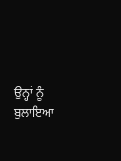ਉਨ੍ਹਾਂ ਨੂੰ ਬੁਲਾਇਆ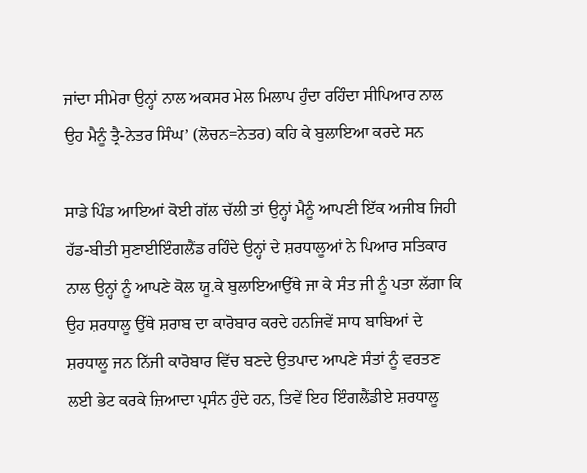ਜਾਂਦਾ ਸੀਮੇਰਾ ਉਨ੍ਹਾਂ ਨਾਲ ਅਕਸਰ ਮੇਲ ਮਿਲਾਪ ਹੁੰਦਾ ਰਹਿੰਦਾ ਸੀਪਿਆਰ ਨਾਲ ਉਹ ਮੈਨੂੰ ਤ੍ਰੈ-ਨੇਤਰ ਸਿੰਘ’ (ਲੋਚਨ=ਨੇਤਰ) ਕਹਿ ਕੇ ਬੁਲਾਇਆ ਕਰਦੇ ਸਨ

ਸਾਡੇ ਪਿੰਡ ਆਇਆਂ ਕੋਈ ਗੱਲ ਚੱਲੀ ਤਾਂ ਉਨ੍ਹਾਂ ਮੈਨੂੰ ਆਪਣੀ ਇੱਕ ਅਜੀਬ ਜਿਹੀ ਹੱਡ-ਬੀਤੀ ਸੁਣਾਈਇੰਗਲੈਂਡ ਰਹਿੰਦੇ ਉਨ੍ਹਾਂ ਦੇ ਸ਼ਰਧਾਲੂਆਂ ਨੇ ਪਿਆਰ ਸਤਿਕਾਰ ਨਾਲ ਉਨ੍ਹਾਂ ਨੂੰ ਆਪਣੇ ਕੋਲ ਯੂ.ਕੇ ਬੁਲਾਇਆਉੱਥੇ ਜਾ ਕੇ ਸੰਤ ਜੀ ਨੂੰ ਪਤਾ ਲੱਗਾ ਕਿ ਉਹ ਸ਼ਰਧਾਲੂ ਉੱਥੇ ਸ਼ਰਾਬ ਦਾ ਕਾਰੋਬਾਰ ਕਰਦੇ ਹਨਜਿਵੇਂ ਸਾਧ ਬਾਬਿਆਂ ਦੇ ਸ਼ਰਧਾਲੂ ਜਨ ਨਿੱਜੀ ਕਾਰੋਬਾਰ ਵਿੱਚ ਬਣਦੇ ਉਤਪਾਦ ਆਪਣੇ ਸੰਤਾਂ ਨੂੰ ਵਰਤਣ ਲਈ ਭੇਟ ਕਰਕੇ ਜ਼ਿਆਦਾ ਪ੍ਰਸੰਨ ਹੁੰਦੇ ਹਨ, ਤਿਵੇਂ ਇਹ ਇੰਗਲੈਂਡੀਏ ਸ਼ਰਧਾਲੂ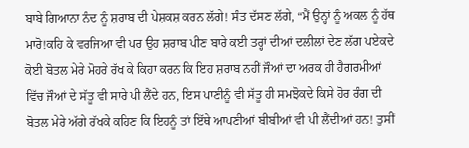ਬਾਬੇ ਗਿਆਨਾ ਨੰਦ ਨੂੰ ਸ਼ਰਾਬ ਦੀ ਪੇਸ਼ਕਸ਼ ਕਰਨ ਲੱਗੇ! ਸੰਤ ਦੱਸਣ ਲੱਗੇ, “ਮੈਂ ਉਨ੍ਹਾਂ ਨੂੰ ਅਕਲ ਨੂੰ ਹੱਥ ਮਾਰੋ!ਕਹਿ ਕੇ ਵਰਜਿਆ ਵੀ ਪਰ ਉਹ ਸ਼ਰਾਬ ਪੀਣ ਬਾਰੇ ਕਈ ਤਰ੍ਹਾਂ ਦੀਆਂ ਦਲੀਲਾਂ ਦੇਣ ਲੱਗ ਪਏਕਦੇ ਕੋਈ ਬੋਤਲ ਮੇਰੇ ਮੋਹਰੇ ਰੱਖ ਕੇ ਕਿਹਾ ਕਰਨ ਕਿ ਇਹ ਸ਼ਰਾਬ ਨਹੀਂ ਜੌਆਂ ਦਾ ਅਰਕ ਹੀ ਹੈਗਰਮੀਆਂ ਵਿੱਚ ਜੌਆਂ ਦੇ ਸੱਤੂ ਵੀ ਸਾਰੇ ਪੀ ਲੈਂਦੇ ਹਨ, ਇਸ ਪਾਣੀਨੂੰ ਵੀ ਸੱਤੂ ਹੀ ਸਮਝੋਕਦੇ ਕਿਸੇ ਹੋਰ ਰੰਗ ਦੀ ਬੋਤਲ ਮੇਰੇ ਅੱਗੇ ਰੱਖਕੇ ਕਹਿਣ ਕਿ ਇਹਨੂੰ ਤਾਂ ਇੱਥੇ ਆਪਣੀਆਂ ਬੀਬੀਆਂ ਵੀ ਪੀ ਲੈਂਦੀਆਂ ਹਨ! ਤੁਸੀਂ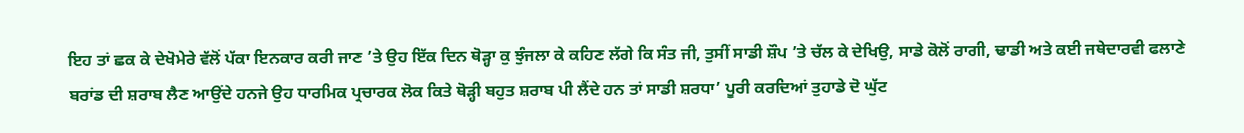ਇਹ ਤਾਂ ਛਕ ਕੇ ਦੇਖੋਮੇਰੇ ਵੱਲੋਂ ਪੱਕਾ ਇਨਕਾਰ ਕਰੀ ਜਾਣ ’ਤੇ ਉਹ ਇੱਕ ਦਿਨ ਥੋੜ੍ਹਾ ਕੁ ਝੁੰਜਲਾ ਕੇ ਕਹਿਣ ਲੱਗੇ ਕਿ ਸੰਤ ਜੀ, ਤੁਸੀਂ ਸਾਡੀ ਸ਼ੌਪ ’ਤੇ ਚੱਲ ਕੇ ਦੇਖਿਉ, ਸਾਡੇ ਕੋਲੋਂ ਰਾਗੀ, ਢਾਡੀ ਅਤੇ ਕਈ ਜਥੇਦਾਰਵੀ ਫਲਾਣੇ ਬਰਾਂਡ ਦੀ ਸ਼ਰਾਬ ਲੈਣ ਆਉਂਦੇ ਹਨਜੇ ਉਹ ਧਾਰਮਿਕ ਪ੍ਰਚਾਰਕ ਲੋਕ ਕਿਤੇ ਥੋੜ੍ਹੀ ਬਹੁਤ ਸ਼ਰਾਬ ਪੀ ਲੈਂਦੇ ਹਨ ਤਾਂ ਸਾਡੀ ਸ਼ਰਧਾ’ ਪੂਰੀ ਕਰਦਿਆਂ ਤੁਹਾਡੇ ਦੋ ਘੁੱਟ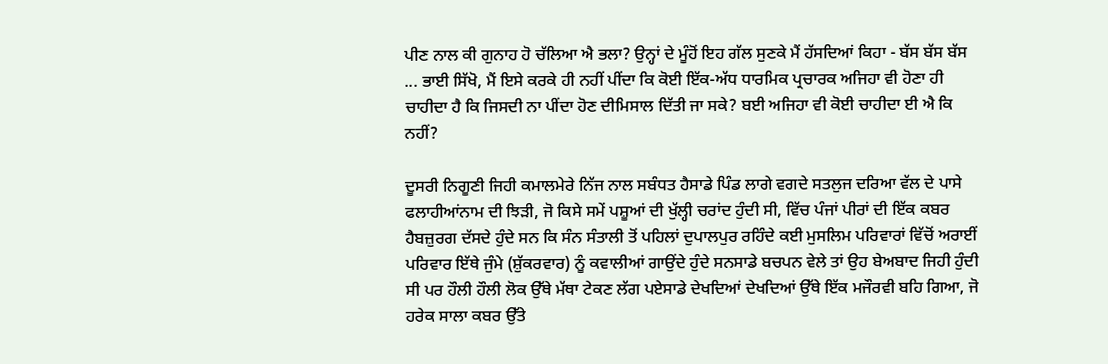ਪੀਣ ਨਾਲ ਕੀ ਗੁਨਾਹ ਹੋ ਚੱਲਿਆ ਐ ਭਲਾ? ਉਨ੍ਹਾਂ ਦੇ ਮੂੰਹੋਂ ਇਹ ਗੱਲ ਸੁਣਕੇ ਮੈਂ ਹੱਸਦਿਆਂ ਕਿਹਾ - ਬੱਸ ਬੱਸ ਬੱਸ ... ਭਾਈ ਸਿੱਖੋ, ਮੈਂ ਇਸੇ ਕਰਕੇ ਹੀ ਨਹੀਂ ਪੀਂਦਾ ਕਿ ਕੋਈ ਇੱਕ-ਅੱਧ ਧਾਰਮਿਕ ਪ੍ਰਚਾਰਕ ਅਜਿਹਾ ਵੀ ਹੋਣਾ ਹੀ ਚਾਹੀਦਾ ਹੈ ਕਿ ਜਿਸਦੀ ਨਾ ਪੀਂਦਾ ਹੋਣ ਦੀਮਿਸਾਲ ਦਿੱਤੀ ਜਾ ਸਕੇ? ਬਈ ਅਜਿਹਾ ਵੀ ਕੋਈ ਚਾਹੀਦਾ ਈ ਐ ਕਿ ਨਹੀਂ?

ਦੂਸਰੀ ਨਿਗੂਣੀ ਜਿਹੀ ਕਮਾਲਮੇਰੇ ਨਿੱਜ ਨਾਲ ਸਬੰਧਤ ਹੈਸਾਡੇ ਪਿੰਡ ਲਾਗੇ ਵਗਦੇ ਸਤਲੁਜ ਦਰਿਆ ਵੱਲ ਦੇ ਪਾਸੇ ਫਲਾਹੀਆਂਨਾਮ ਦੀ ਝਿੜੀ, ਜੋ ਕਿਸੇ ਸਮੇਂ ਪਸ਼ੂਆਂ ਦੀ ਖੁੱਲ੍ਹੀ ਚਰਾਂਦ ਹੁੰਦੀ ਸੀ, ਵਿੱਚ ਪੰਜਾਂ ਪੀਰਾਂ ਦੀ ਇੱਕ ਕਬਰ ਹੈਬਜ਼ੁਰਗ ਦੱਸਦੇ ਹੁੰਦੇ ਸਨ ਕਿ ਸੰਨ ਸੰਤਾਲੀ ਤੋਂ ਪਹਿਲਾਂ ਦੁਪਾਲਪੁਰ ਰਹਿੰਦੇ ਕਈ ਮੁਸਲਿਮ ਪਰਿਵਾਰਾਂ ਵਿੱਚੋਂ ਅਰਾਈਂ ਪਰਿਵਾਰ ਇੱਥੇ ਜੁੰਮੇ (ਸ਼ੁੱਕਰਵਾਰ) ਨੂੰ ਕਵਾਲੀਆਂ ਗਾਉਂਦੇ ਹੁੰਦੇ ਸਨਸਾਡੇ ਬਚਪਨ ਵੇਲੇ ਤਾਂ ਉਹ ਬੇਅਬਾਦ ਜਿਹੀ ਹੁੰਦੀ ਸੀ ਪਰ ਹੌਲੀ ਹੌਲੀ ਲੋਕ ਉੱਥੇ ਮੱਥਾ ਟੇਕਣ ਲੱਗ ਪਏਸਾਡੇ ਦੇਖਦਿਆਂ ਦੇਖਦਿਆਂ ਉੱਥੇ ਇੱਕ ਮਜੌਰਵੀ ਬਹਿ ਗਿਆ, ਜੋ ਹਰੇਕ ਸਾਲਾ ਕਬਰ ਉੱਤੇ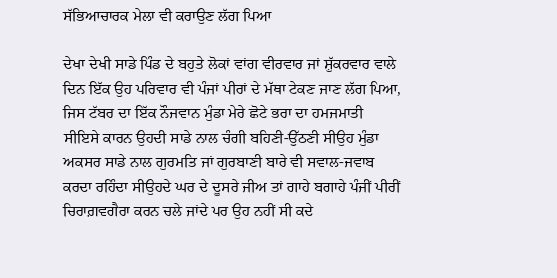ਸੱਭਿਆਚਾਰਕ ਮੇਲਾ ਵੀ ਕਰਾਉਣ ਲੱਗ ਪਿਆ

ਦੇਖਾ ਦੇਖੀ ਸਾਡੇ ਪਿੰਡ ਦੇ ਬਹੁਤੇ ਲੋਕਾਂ ਵਾਂਗ ਵੀਰਵਾਰ ਜਾਂ ਸ਼ੁੱਕਰਵਾਰ ਵਾਲੇ ਦਿਨ ਇੱਕ ਉਹ ਪਰਿਵਾਰ ਵੀ ਪੰਜਾਂ ਪੀਰਾਂ ਦੇ ਮੱਥਾ ਟੇਕਣ ਜਾਣ ਲੱਗ ਪਿਆ, ਜਿਸ ਟੱਬਰ ਦਾ ਇੱਕ ਨੌਜਵਾਨ ਮੁੰਡਾ ਮੇਰੇ ਛੋਟੇ ਭਰਾ ਦਾ ਹਮਜਮਾਤੀ ਸੀਇਸੇ ਕਾਰਨ ਉਹਦੀ ਸਾਡੇ ਨਾਲ ਚੰਗੀ ਬਹਿਣੀ-ਉੱਠਣੀ ਸੀਉਹ ਮੁੰਡਾ ਅਕਸਰ ਸਾਡੇ ਨਾਲ ਗੁਰਮਤਿ ਜਾਂ ਗੁਰਬਾਣੀ ਬਾਰੇ ਵੀ ਸਵਾਲ-ਜਵਾਬ ਕਰਦਾ ਰਹਿੰਦਾ ਸੀਉਹਦੇ ਘਰ ਦੇ ਦੂਸਰੇ ਜੀਅ ਤਾਂ ਗਾਹੇ ਬਗਾਹੇ ਪੰਜੀਂ ਪੀਰੀਂ ਚਿਰਾਗ਼ਵਗੈਰਾ ਕਰਨ ਚਲੇ ਜਾਂਦੇ ਪਰ ਉਹ ਨਹੀਂ ਸੀ ਕਦੇ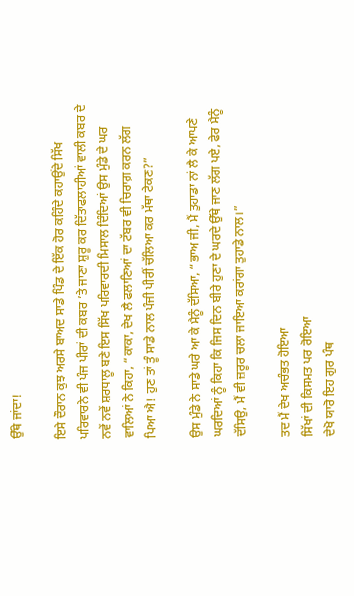ਉੱਥੇ ਜਾਂਦਾ!

ਇਸੇ ਦੌਰਾਨ ਕੁਝ ਅਰਸੇ ਬਾਅਦ ਸਾਡੇ ਪਿੰਡ ਦੇ ਇੱਕ ਹੋਰ ਕਹਿੰਦੇ ਕਹਾਉਂਦੇ ਸਿੱਖ ਪਰਿਵਾਰਨੇ ਵੀ ਪੰਜ ਪੀਰਾਂ ਦੀ ਕਬਰ ’ਤੇ ਜਾਣਾ ਸ਼ੁਰੂ ਕਰ ਦਿੱਤਾਫਲਾਹੀਆਂ ਵਾਲੀ ਕਬਰ ਦੇ ਨਵੇਂ ਨਵੇਂ ਸ਼ਰਧਾਲੂ ਬਣੇ ਇਸ ਸਿੱਖ ਪਰਿਵਾਰਦੀ ਮਿਸਾਲ ਦਿੰਦਿਆਂ ਉਸ ਮੁੰਡੇ ਦੇ ਘਰ ਵਾਲਿਆਂ ਨੇ ਕਿਹਾ, “ਕਾਕਾ, ਦੇਖ ਲੈ ਫਲਾਣਿਆਂ ਦਾ ਟੱਬਰ ਵੀ ਚਿਰਾਗ਼ ਕਰਨ ਲੱਗ ਪਿਆ ਐ! ਹੁਣ ਤਾਂ ਤੂੰ ਸਾਡੇ ਨਾਲ ਪੰਜੀ ਪੀਰੀਂ ਚੱਲਿਆ ਕਰ ਮੱਥਾ ਟੇਕਣ?”

ਉਸ ਮੁੰਡੇ ਨੇ ਸਾਡੇ ਘਰੇ ਆ ਕੇ ਮੈਨੂੰ ਦੱਸਿਆ, “ਭਾਅ ਜੀ, ਮੈਂ ਤੁਹਾਡਾ ਨਾਂ ਲੈ ਕੇ ਆਪਣੇ ਘਰਦਿਆਂ ਨੂੰ ਕਿਹਾ ਕਿ ਜਿਸ ਦਿਨ ਬੀਰੇ ਹੁਣਾ ਦੇ ਘਰਦੇ ਉੱਥੇ ਜਾਣ ਲੱਗ ਪਏ, ਫੇਰ ਮੈਨੂੰ ਦੱਸਿਉ, ਮੈਂ ਵੀ ਜ਼ਰੂਰ ਚਲਾ ਜਾਇਆ ਕਰਾਂਗਾ ਤੁਹਾਡੇ ਨਾਲ।”

ਤਦ ਮੈਂ ਦੇਖ ਅਚੰਭਤ ਹੋਇਆ
ਸਿੱਖਾਂ ਦੀ ਕਿਸਮਤ ਪਰ ਰੋਇਆ
ਦੇਖੋ ਯਾਰੋ ਇਹ ਗੁਰ ਪੰਥ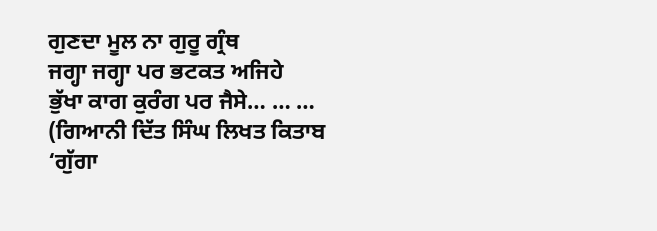ਗੁਣਦਾ ਮੂਲ ਨਾ ਗੁਰੂ ਗ੍ਰੰਥ
ਜਗ੍ਹਾ ਜਗ੍ਹਾ ਪਰ ਭਟਕਤ ਅਜਿਹੇ
ਭੁੱਖਾ ਕਾਗ ਕੁਰੰਗ ਪਰ ਜੈਸੇ… … … (ਗਿਆਨੀ ਦਿੱਤ ਸਿੰਘ ਲਿਖਤ ਕਿਤਾਬ ‘ਗੁੱਗਾ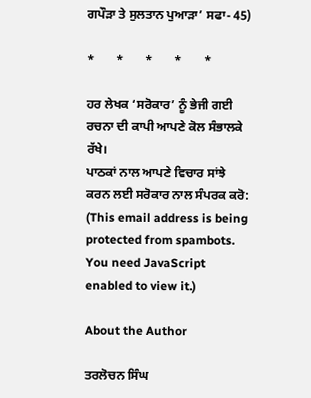ਗਪੌੜਾ ਤੇ ਸੁਲਤਾਨ ਪੁਆੜਾ’ ਸਫਾ- 45)

*       *       *       *       *

ਹਰ ਲੇਖਕ ‘ਸਰੋਕਾਰ’ ਨੂੰ ਭੇਜੀ ਗਈ ਰਚਨਾ ਦੀ ਕਾਪੀ ਆਪਣੇ ਕੋਲ ਸੰਭਾਲਕੇ ਰੱਖੇ।
ਪਾਠਕਾਂ ਨਾਲ ਆਪਣੇ ਵਿਚਾਰ ਸਾਂਝੇ ਕਰਨ ਲਈ ਸਰੋਕਾਰ ਨਾਲ ਸੰਪਰਕ ਕਰੋ: (This email address is being protected from spambots. You need JavaScript enabled to view it.)

About the Author

ਤਰਲੋਚਨ ਸਿੰਘ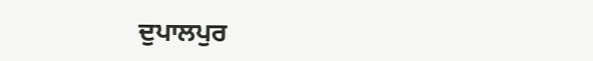ਦੁਪਾਲਪੁਰ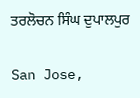ਤਰਲੋਚਨ ਸਿੰਘ ਦੁਪਾਲਪੁਰ

San Jose,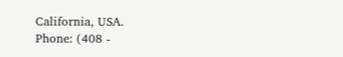California, USA.
Phone: (408 -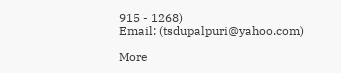915 - 1268)
Email: (tsdupalpuri@yahoo.com)

More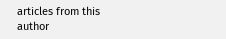articles from this author